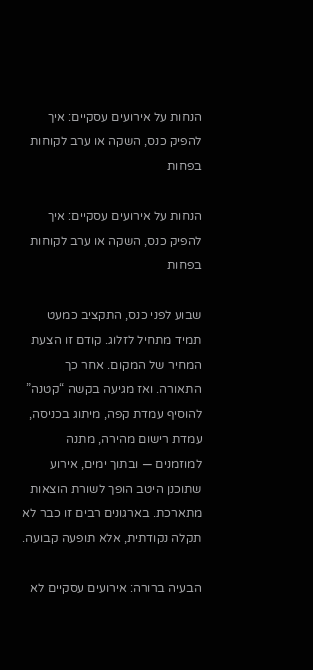הנחות על אירועים עסקיים: איך להפיק כנס, השקה או ערב לקוחות בפחות

הנחות על אירועים עסקיים: איך להפיק כנס, השקה או ערב לקוחות בפחות

שבוע לפני כנס, התקציב כמעט תמיד מתחיל לזלוג. קודם זו הצעת המחיר של המקום. אחר כך התאורה. ואז מגיעה בקשה “קטנה” להוסיף עמדת קפה, מיתוג בכניסה, עמדת רישום מהירה, מתנה למוזמנים — ובתוך ימים, אירוע שתוכנן היטב הופך לשורת הוצאות מתארכת. בארגונים רבים זו כבר לא תקלה נקודתית, אלא תופעה קבועה.

הבעיה ברורה: אירועים עסקיים לא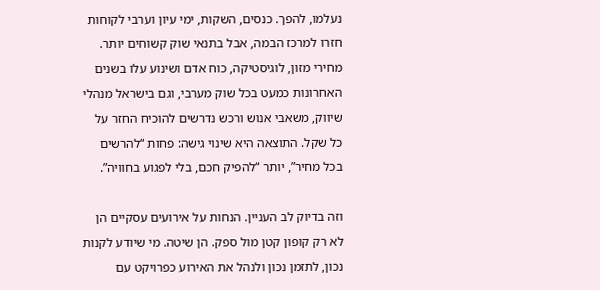נעלמו, להפך. כנסים, השקות, ימי עיון וערבי לקוחות חזרו למרכז הבמה, אבל בתנאי שוק קשוחים יותר. מחירי מזון, לוגיסטיקה, כוח אדם ושינוע עלו בשנים האחרונות כמעט בכל שוק מערבי, וגם בישראל מנהלי שיווק, משאבי אנוש ורכש נדרשים להוכיח החזר על כל שקל. התוצאה היא שינוי גישה: פחות “להרשים בכל מחיר”, יותר “להפיק חכם, בלי לפגוע בחוויה”.

וזה בדיוק לב העניין. הנחות על אירועים עסקיים הן לא רק קופון קטן מול ספק. הן שיטה. מי שיודע לקנות נכון, לתזמן נכון ולנהל את האירוע כפרויקט עם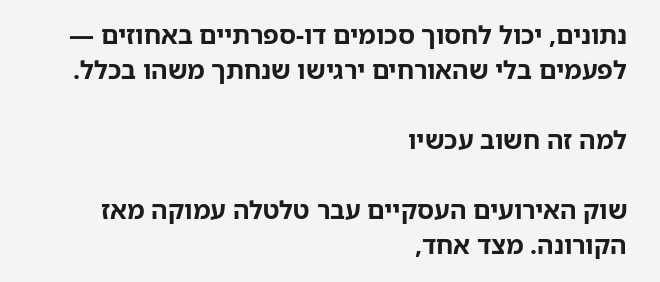נתונים, יכול לחסוך סכומים דו-ספרתיים באחוזים — לפעמים בלי שהאורחים ירגישו שנחתך משהו בכלל.

למה זה חשוב עכשיו

שוק האירועים העסקיים עבר טלטלה עמוקה מאז הקורונה. מצד אחד,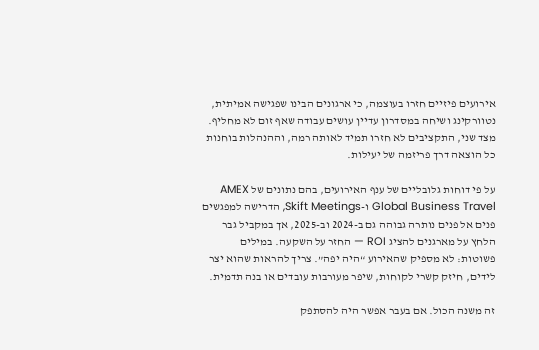אירועים פיזיים חזרו בעוצמה, כי ארגונים הבינו שפגישה אמיתית, נטוורקינג ושיחה במסדרון עדיין עושים עבודה שאף זום לא מחליף. מצד שני, התקציבים לא חזרו תמיד לאותה רמה, וההנהלות בוחנות כל הוצאה דרך פריזמה של יעילות.

על פי דוחות גלובליים של ענף האירועים, בהם נתונים של AMEX Global Business Travel ו-Skift Meetings, הדרישה למפגשים פנים אל פנים נותרה גבוהה גם ב-2024 וב-2025, אך במקביל גבר הלחץ על מארגנים להציג ROI — החזר על השקעה. במילים פשוטות: לא מספיק שהאירוע “היה יפה”. צריך להראות שהוא יצר לידים, חיזק קשרי לקוחות, שיפר מעורבות עובדים או בנה תדמית.

זה משנה הכול. אם בעבר אפשר היה להסתפק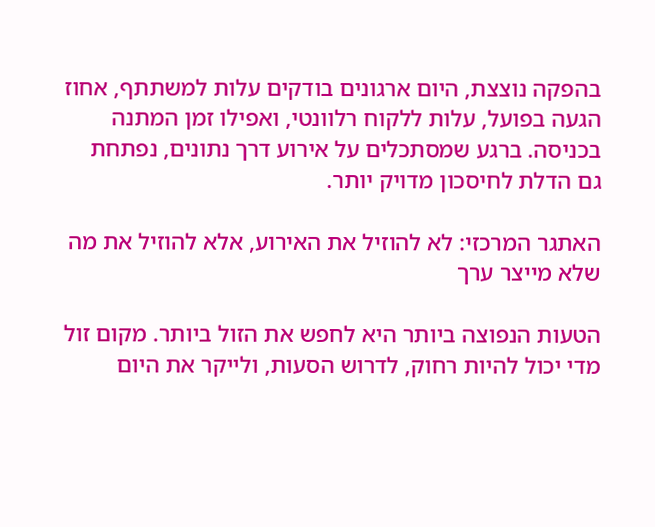בהפקה נוצצת, היום ארגונים בודקים עלות למשתתף, אחוז הגעה בפועל, עלות ללקוח רלוונטי, ואפילו זמן המתנה בכניסה. ברגע שמסתכלים על אירוע דרך נתונים, נפתחת גם הדלת לחיסכון מדויק יותר.

האתגר המרכזי: לא להוזיל את האירוע, אלא להוזיל את מה שלא מייצר ערך

הטעות הנפוצה ביותר היא לחפש את הזול ביותר. מקום זול מדי יכול להיות רחוק, לדרוש הסעות, ולייקר את היום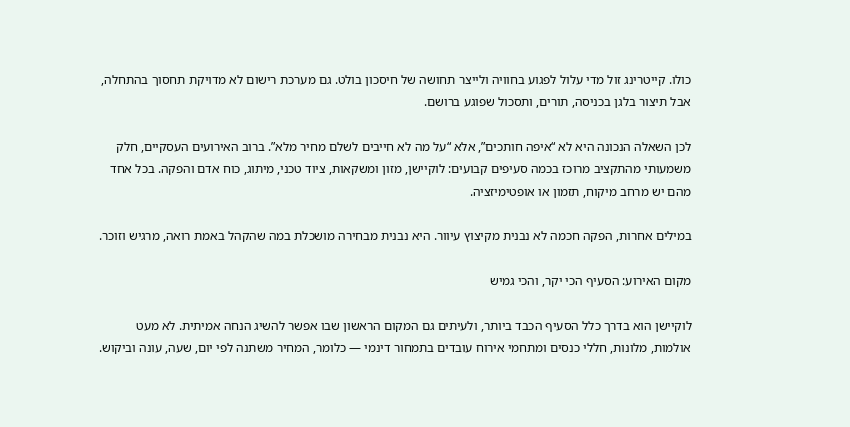כולו. קייטרינג זול מדי עלול לפגוע בחוויה ולייצר תחושה של חיסכון בולט. גם מערכת רישום לא מדויקת תחסוך בהתחלה, אבל תיצור בלגן בכניסה, תורים, ותסכול שפוגע ברושם.

לכן השאלה הנכונה היא לא “איפה חותכים”, אלא “על מה לא חייבים לשלם מחיר מלא”. ברוב האירועים העסקיים, חלק משמעותי מהתקציב מרוכז בכמה סעיפים קבועים: לוקיישן, מזון ומשקאות, ציוד טכני, מיתוג, כוח אדם והפקה. בכל אחד מהם יש מרחב מיקוח, תזמון או אופטימיזציה.

במילים אחרות, הפקה חכמה לא נבנית מקיצוץ עיוור. היא נבנית מבחירה מושכלת במה שהקהל באמת רואה, מרגיש וזוכר.

מקום האירוע: הסעיף הכי יקר, והכי גמיש

לוקיישן הוא בדרך כלל הסעיף הכבד ביותר, ולעיתים גם המקום הראשון שבו אפשר להשיג הנחה אמיתית. לא מעט אולמות, מלונות, חללי כנסים ומתחמי אירוח עובדים בתמחור דינמי — כלומר, המחיר משתנה לפי יום, שעה, עונה וביקוש.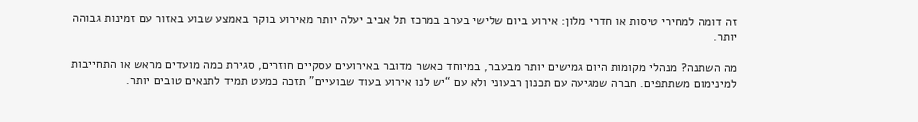זה דומה למחירי טיסות או חדרי מלון: אירוע ביום שלישי בערב במרכז תל אביב יעלה יותר מאירוע בוקר באמצע שבוע באזור עם זמינות גבוהה יותר.

מה השתנה? מנהלי מקומות היום גמישים יותר מבעבר, במיוחד כאשר מדובר באירועים עסקיים חוזרים, סגירת כמה מועדים מראש או התחייבות למינימום משתתפים. חברה שמגיעה עם תכנון רבעוני ולא עם “יש לנו אירוע בעוד שבועיים” תזכה כמעט תמיד לתנאים טובים יותר.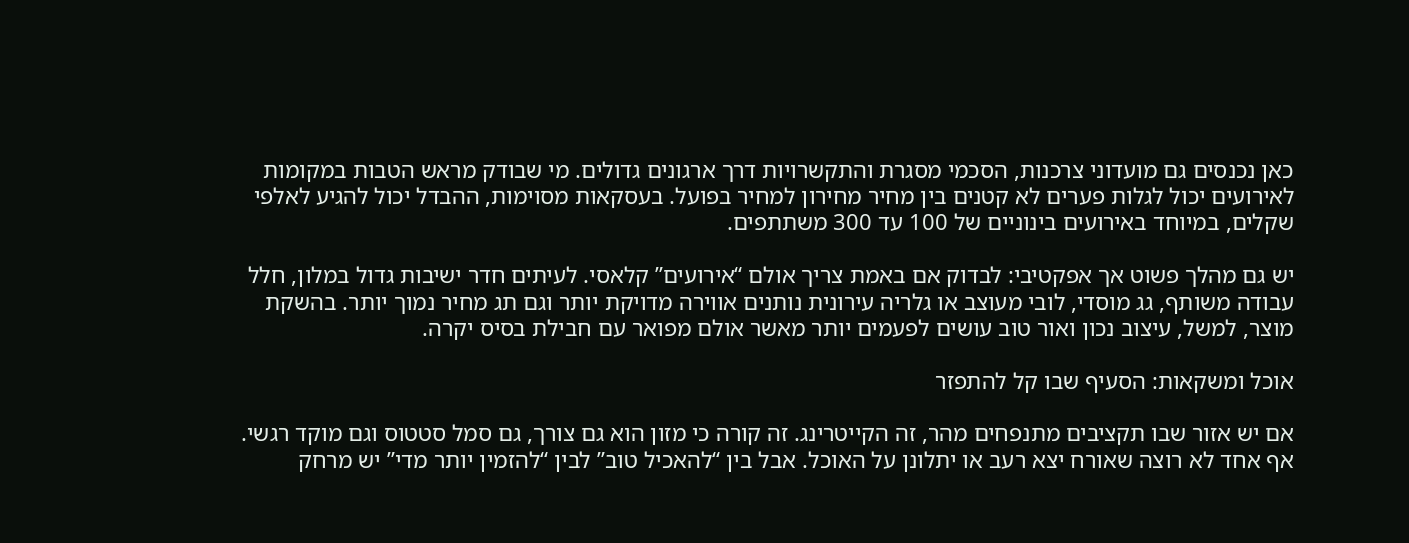כאן נכנסים גם מועדוני צרכנות, הסכמי מסגרת והתקשרויות דרך ארגונים גדולים. מי שבודק מראש הטבות במקומות לאירועים יכול לגלות פערים לא קטנים בין מחיר מחירון למחיר בפועל. בעסקאות מסוימות, ההבדל יכול להגיע לאלפי שקלים, במיוחד באירועים בינוניים של 100 עד 300 משתתפים.

יש גם מהלך פשוט אך אפקטיבי: לבדוק אם באמת צריך אולם “אירועים” קלאסי. לעיתים חדר ישיבות גדול במלון, חלל עבודה משותף, גג מוסדי, לובי מעוצב או גלריה עירונית נותנים אווירה מדויקת יותר וגם תג מחיר נמוך יותר. בהשקת מוצר, למשל, עיצוב נכון ואור טוב עושים לפעמים יותר מאשר אולם מפואר עם חבילת בסיס יקרה.

אוכל ומשקאות: הסעיף שבו קל להתפזר

אם יש אזור שבו תקציבים מתנפחים מהר, זה הקייטרינג. זה קורה כי מזון הוא גם צורך, גם סמל סטטוס וגם מוקד רגשי. אף אחד לא רוצה שאורח יצא רעב או יתלונן על האוכל. אבל בין “להאכיל טוב” לבין “להזמין יותר מדי” יש מרחק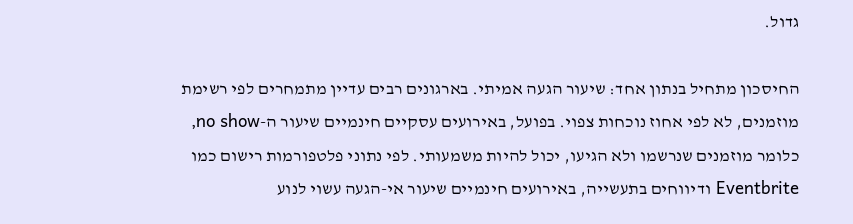גדול.

החיסכון מתחיל בנתון אחד: שיעור הגעה אמיתי. בארגונים רבים עדיין מתמחרים לפי רשימת מוזמנים, לא לפי אחוז נוכחות צפוי. בפועל, באירועים עסקיים חינמיים שיעור ה-no show, כלומר מוזמנים שנרשמו ולא הגיעו, יכול להיות משמעותי. לפי נתוני פלטפורמות רישום כמו Eventbrite ודיווחים בתעשייה, באירועים חינמיים שיעור אי-הגעה עשוי לנוע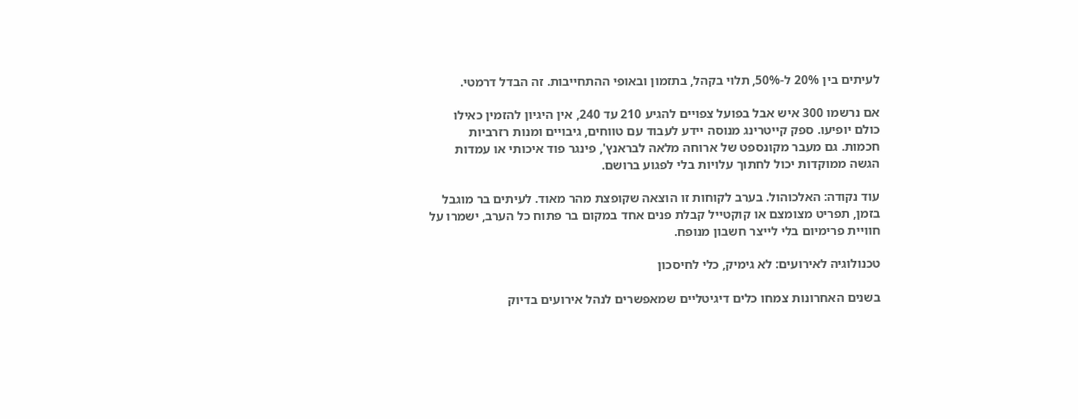לעיתים בין 20% ל-50%, תלוי בקהל, בתזמון ובאופי ההתחייבות. זה הבדל דרמטי.

אם נרשמו 300 איש אבל בפועל צפויים להגיע 210 עד 240, אין היגיון להזמין כאילו כולם יופיעו. ספק קייטרינג מנוסה יידע לעבוד עם טווחים, גיבויים ומנות רזרביות חכמות. גם מעבר מקונספט של ארוחה מלאה לבראנץ', פינגר פוד איכותי או עמדות הגשה ממוקדות יכול לחתוך עלויות בלי לפגוע ברושם.

עוד נקודה: האלכוהול. בערב לקוחות זו הוצאה שקופצת מהר מאוד. לעיתים בר מוגבל בזמן, תפריט מצומצם או קוקטייל קבלת פנים אחד במקום בר פתוח כל הערב, ישמרו על חוויית פרימיום בלי לייצר חשבון מנופח.

טכנולוגיה לאירועים: לא גימיק, כלי לחיסכון

בשנים האחרונות צמחו כלים דיגיטליים שמאפשרים לנהל אירועים בדיוק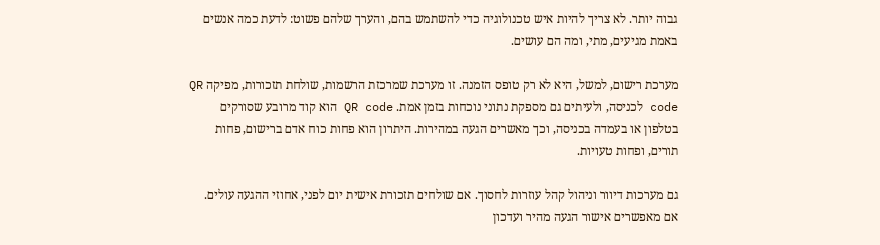גבוה יותר. לא צריך להיות איש טכנולוגיה כדי להשתמש בהם, והערך שלהם פשוט: לדעת כמה אנשים באמת מגיעים, מתי, ומה הם עושים.

מערכת רישום, למשל, היא לא רק טופס הזמנה. זו מערכת שמרכזת הרשמות, שולחת תזכורות, מפיקה QR code לכניסה, ולעיתים גם מספקת נתוני נוכחות בזמן אמת. QR code הוא קוד מרובע שסורקים בטלפון או בעמדה בכניסה, וכך מאשרים הגעה במהירות. היתרון הוא פחות כוח אדם ברישום, פחות תורים, ופחות טעויות.

גם מערכות דיוור וניהול קהל עוזרות לחסוך. אם שולחים תזכורת אישית יום לפני, אחוזי ההגעה עולים. אם מאפשרים אישור הגעה מהיר ועדכון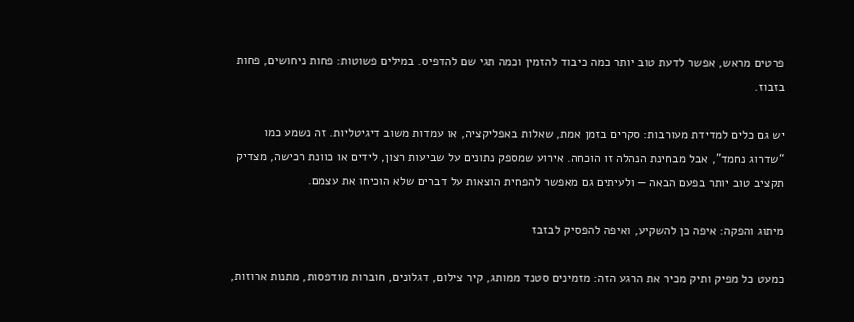פרטים מראש, אפשר לדעת טוב יותר כמה כיבוד להזמין וכמה תגי שם להדפיס. במילים פשוטות: פחות ניחושים, פחות בזבוז.

יש גם כלים למדידת מעורבות: סקרים בזמן אמת, שאלות באפליקציה, או עמדות משוב דיגיטליות. זה נשמע כמו “שדרוג נחמד”, אבל מבחינת הנהלה זו הוכחה. אירוע שמספק נתונים על שביעות רצון, לידים או כוונת רכישה, מצדיק תקציב טוב יותר בפעם הבאה — ולעיתים גם מאפשר להפחית הוצאות על דברים שלא הוכיחו את עצמם.

מיתוג והפקה: איפה כן להשקיע, ואיפה להפסיק לבזבז

כמעט כל מפיק ותיק מכיר את הרגע הזה: מזמינים סטנד ממותג, קיר צילום, דגלונים, חוברות מודפסות, מתנות ארוזות,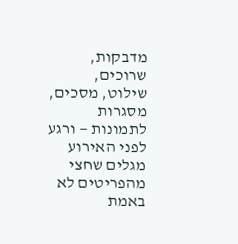מדבקות, שרוכים, שילוט, מסכים, מסגרות לתמונות — ורגע לפני האירוע מגלים שחצי מהפריטים לא באמת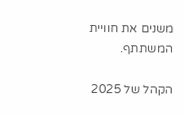משנים את חוויית המשתתף.

הקהל של 2025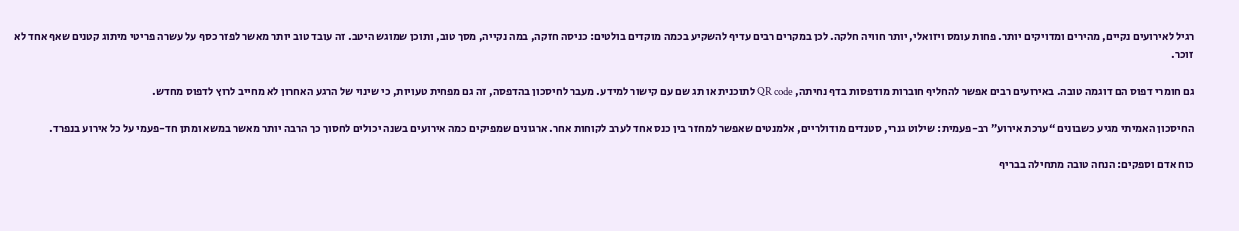רגיל לאירועים נקיים, מהירים ומדויקים יותר. פחות עומס ויזואלי, יותר חוויה חלקה. לכן במקרים רבים עדיף להשקיע בכמה מוקדים בולטים: כניסה חזקה, במה נקייה, מסך טוב, ותוכן שמוגש היטב. זה עובד טוב יותר מאשר לפזר כסף על עשרה פריטי מיתוג קטנים שאף אחד לא זוכר.

גם חומרי דפוס הם דוגמה טובה. באירועים רבים אפשר להחליף חוברות מודפסות בדף נחיתה, QR code לתוכנית או תג שם עם קישור למידע. מעבר לחיסכון בהדפסה, זה גם מפחית טעויות, כי שינוי של הרגע האחרון לא מחייב לרוץ לדפוס מחדש.

החיסכון האמיתי מגיע כשבונים “ערכת אירוע” רב-פעמית: שילוט גנרי, סטנדים מודולריים, אלמנטים שאפשר למחזר בין כנס אחד לערב לקוחות אחר. ארגונים שמפיקים כמה אירועים בשנה יכולים לחסוך כך הרבה יותר מאשר במשא ומתן חד-פעמי על כל אירוע בנפרד.

כוח אדם וספקים: הנחה טובה מתחילה בבריף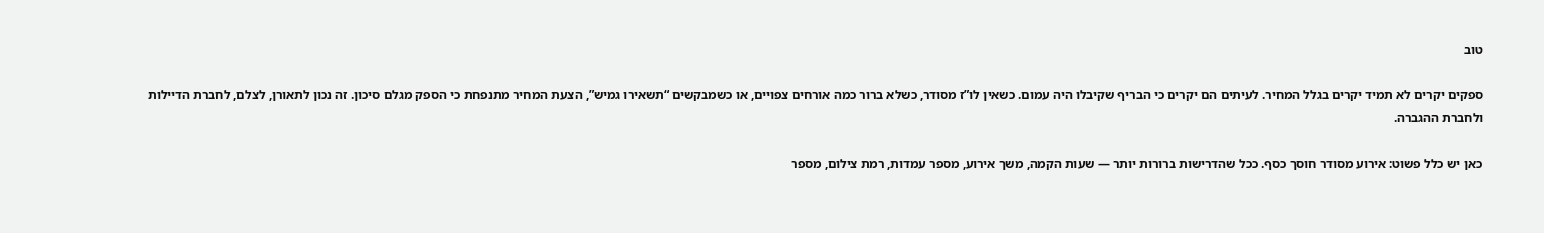טוב

ספקים יקרים לא תמיד יקרים בגלל המחיר. לעיתים הם יקרים כי הבריף שקיבלו היה עמום. כשאין לו”ז מסודר, כשלא ברור כמה אורחים צפויים, או כשמבקשים “תשאירו גמיש”, הצעת המחיר מתנפחת כי הספק מגלם סיכון. זה נכון לתאורן, לצלם, לחברת הדיילות ולחברת ההגברה.

כאן יש כלל פשוט: אירוע מסודר חוסך כסף. ככל שהדרישות ברורות יותר — שעות הקמה, משך אירוע, מספר עמדות, רמת צילום, מספר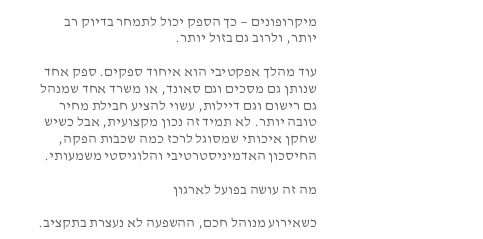מיקרופונים — כך הספק יכול לתמחר בדיוק רב יותר, ולרוב גם בזול יותר.

עוד מהלך אפקטיבי הוא איחוד ספקים. ספק אחד שנותן גם מסכים וגם סאונד, או משרד אחד שמנהל גם רישום וגם דיילות, עשוי להציע חבילת מחיר טובה יותר. לא תמיד זה נכון מקצועית, אבל כשיש שחקן איכותי שמסוגל לרכז כמה שכבות הפקה, החיסכון האדמיניסטרטיבי והלוגיסטי משמעותי.

מה זה עושה בפועל לארגון

כשאירוע מנוהל חכם, ההשפעה לא נעצרת בתקציב.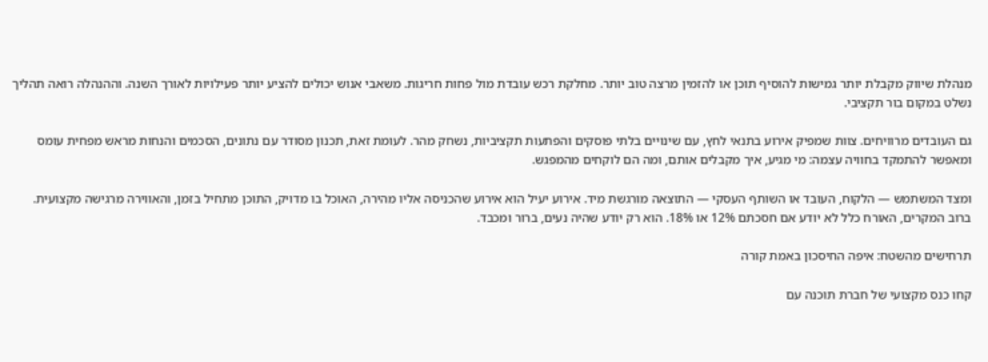מנהלת שיווק מקבלת יותר גמישות להוסיף תוכן או להזמין מרצה טוב יותר. מחלקת רכש עובדת מול פחות חריגות. משאבי אנוש יכולים להציע יותר פעילויות לאורך השנה. וההנהלה רואה תהליך נשלט במקום בור תקציבי.

גם העובדים מרוויחים. צוות שמפיק אירוע בתנאי לחץ, עם שינויים בלתי פוסקים והפתעות תקציביות, נשחק מהר. לעומת זאת, תכנון מסודר עם נתונים, הסכמים והנחות מראש מפחית עומס ומאפשר להתמקד בחוויה עצמה: מי מגיע, איך מקבלים אותם, ומה הם לוקחים מהמפגש.

ומצד המשתמש — הלקוח, העובד או השותף העסקי — התוצאה מורגשת מיד. אירוע יעיל הוא אירוע שהכניסה אליו מהירה, האוכל בו מדויק, התוכן מתחיל בזמן, והאווירה מרגישה מקצועית. ברוב המקרים, האורח כלל לא יודע אם חסכתם 12% או 18%. הוא רק יודע שהיה נעים, ברור ומכבד.

תרחישים מהשטח: איפה החיסכון באמת קורה

קחו כנס מקצועי של חברת תוכנה עם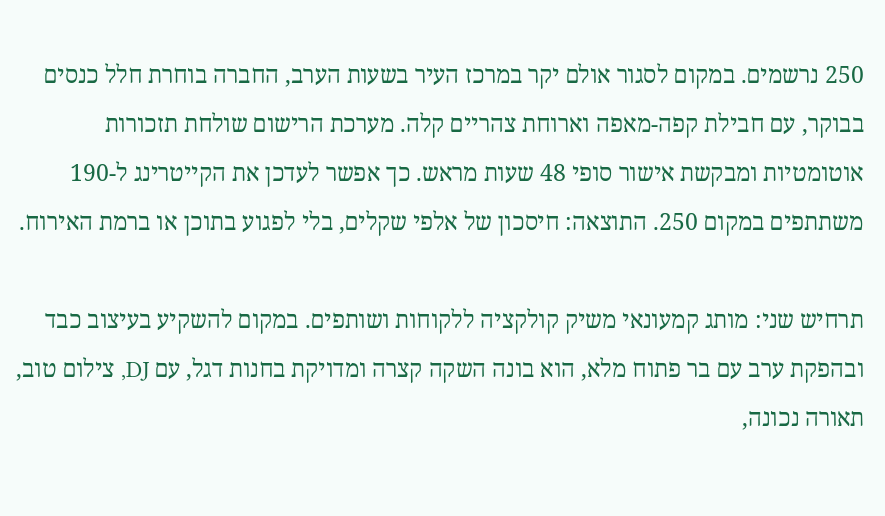250 נרשמים. במקום לסגור אולם יקר במרכז העיר בשעות הערב, החברה בוחרת חלל כנסים בבוקר, עם חבילת קפה-מאפה וארוחת צהריים קלה. מערכת הרישום שולחת תזכורות אוטומטיות ומבקשת אישור סופי 48 שעות מראש. כך אפשר לעדכן את הקייטרינג ל-190 משתתפים במקום 250. התוצאה: חיסכון של אלפי שקלים, בלי לפגוע בתוכן או ברמת האירוח.

תרחיש שני: מותג קמעונאי משיק קולקציה ללקוחות ושותפים. במקום להשקיע בעיצוב כבד ובהפקת ערב עם בר פתוח מלא, הוא בונה השקה קצרה ומדויקת בחנות דגל, עם DJ, צילום טוב, תאורה נכונה,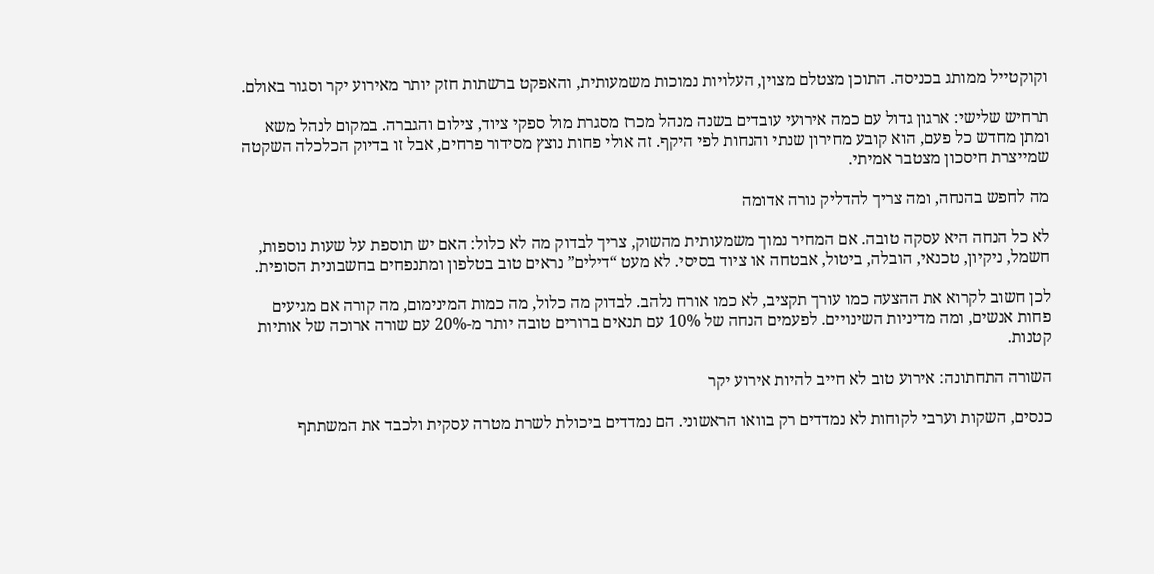וקוקטייל ממותג בכניסה. התוכן מצטלם מצוין, העלויות נמוכות משמעותית, והאפקט ברשתות חזק יותר מאירוע יקר וסגור באולם.

תרחיש שלישי: ארגון גדול עם כמה אירועי עובדים בשנה מנהל מכרז מסגרת מול ספקי ציוד, צילום והגברה. במקום לנהל משא ומתן מחדש כל פעם, הוא קובע מחירון שנתי והנחות לפי היקף. זה אולי פחות נוצץ מסידור פרחים, אבל זו בדיוק הכלכלה השקטה שמייצרת חיסכון מצטבר אמיתי.

מה לחפש בהנחה, ומה צריך להדליק נורה אדומה

לא כל הנחה היא עסקה טובה. אם המחיר נמוך משמעותית מהשוק, צריך לבדוק מה לא כלול: האם יש תוספת על שעות נוספות, חשמל, ניקיון, טכנאי, הובלה, ביטול, אבטחה או ציוד בסיסי. לא מעט “דילים” נראים טוב בטלפון ומתנפחים בחשבונית הסופית.

לכן חשוב לקרוא את ההצעה כמו עורך תקציב, לא כמו אורח נלהב. לבדוק מה כלול, מה כמות המינימום, מה קורה אם מגיעים פחות אנשים, ומה מדיניות השינויים. לפעמים הנחה של 10% עם תנאים ברורים טובה יותר מ-20% עם שורה ארוכה של אותיות קטנות.

השורה התחתונה: אירוע טוב לא חייב להיות אירוע יקר

כנסים, השקות וערבי לקוחות לא נמדדים רק בוואו הראשוני. הם נמדדים ביכולת לשרת מטרה עסקית ולכבד את המשתתף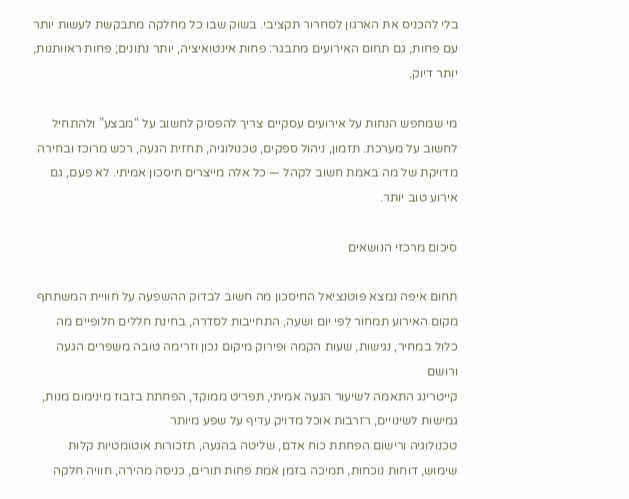בלי להכניס את הארגון לסחרור תקציבי. בשוק שבו כל מחלקה מתבקשת לעשות יותר עם פחות, גם תחום האירועים מתבגר: פחות אינטואיציה, יותר נתונים; פחות ראוותנות, יותר דיוק.

מי שמחפש הנחות על אירועים עסקיים צריך להפסיק לחשוב על “מבצע” ולהתחיל לחשוב על מערכת. תזמון, ניהול ספקים, טכנולוגיה, תחזית הגעה, רכש מרוכז ובחירה מדויקת של מה באמת חשוב לקהל — כל אלה מייצרים חיסכון אמיתי. לא פעם, גם אירוע טוב יותר.

סיכום מרכזי הנושאים

תחום איפה נמצא פוטנציאל החיסכון מה חשוב לבדוק ההשפעה על חוויית המשתתף
מקום האירוע תמחור לפי יום ושעה, התחייבות לסדרה, בחינת חללים חלופיים מה כלול במחיר, נגישות, שעות הקמה ופירוק מיקום נכון וזרימה טובה משפרים הגעה ורושם
קייטרינג התאמה לשיעור הגעה אמיתי, תפריט ממוקד, הפחתת בזבוז מינימום מנות, גמישות לשינויים, רזרבות אוכל מדויק עדיף על שפע מיותר
טכנולוגיה ורישום הפחתת כוח אדם, שליטה בהגעה, תזכורות אוטומטיות קלות שימוש, דוחות נוכחות, תמיכה בזמן אמת פחות תורים, כניסה מהירה, חוויה חלקה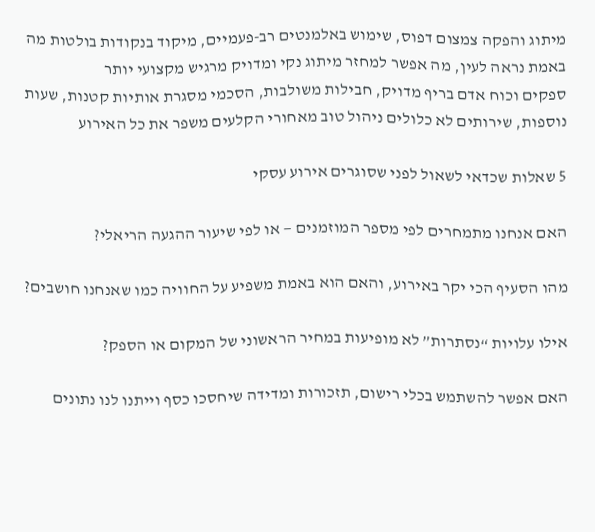מיתוג והפקה צמצום דפוס, שימוש באלמנטים רב-פעמיים, מיקוד בנקודות בולטות מה באמת נראה לעין, מה אפשר למחזר מיתוג נקי ומדויק מרגיש מקצועי יותר
ספקים וכוח אדם בריף מדויק, חבילות משולבות, הסכמי מסגרת אותיות קטנות, שעות נוספות, שירותים לא כלולים ניהול טוב מאחורי הקלעים משפר את כל האירוע

5 שאלות שכדאי לשאול לפני שסוגרים אירוע עסקי

האם אנחנו מתמחרים לפי מספר המוזמנים — או לפי שיעור ההגעה הריאלי?

מהו הסעיף הכי יקר באירוע, והאם הוא באמת משפיע על החוויה כמו שאנחנו חושבים?

אילו עלויות “נסתרות” לא מופיעות במחיר הראשוני של המקום או הספק?

האם אפשר להשתמש בכלי רישום, תזכורות ומדידה שיחסכו כסף וייתנו לנו נתונים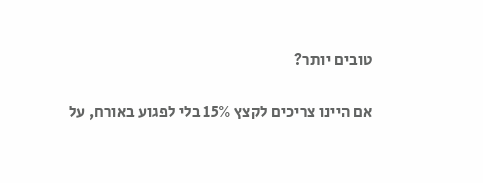טובים יותר?

אם היינו צריכים לקצץ 15% בלי לפגוע באורח, על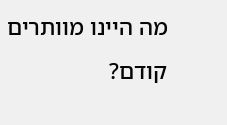מה היינו מוותרים קודם?